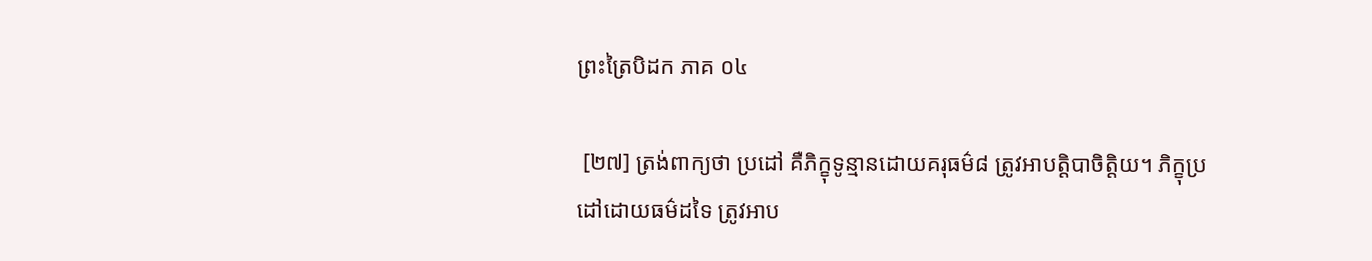ព្រះត្រៃបិដក ភាគ ០៤

 [២៧] ត្រង់ពាក្យថា ប្រដៅ គឺភិក្ខុទូន្មានដោយគរុធម៌៨ ត្រូវអាបត្តិបាចិត្តិយ។ ភិក្ខុប្រដៅដោយធម៌ដទៃ ត្រូវអាប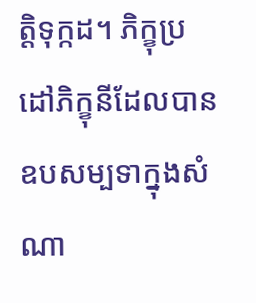ត្តិទុក្កដ។ ភិក្ខុប្រដៅភិក្ខុនីដែលបានឧបសម្បទាក្នុងសំណា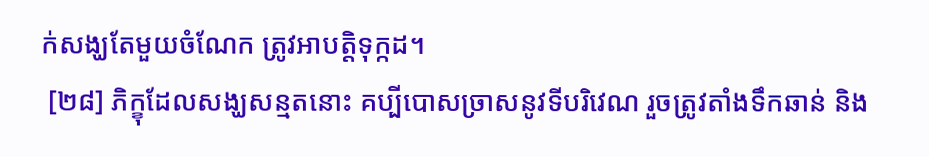ក់សង្ឃតែមួយចំណែក ត្រូវអាបត្តិទុក្កដ។
 [២៨] ភិក្ខុដែលសង្ឃសន្មតនោះ គប្បីបោសច្រាសនូវទីបរិវេណ រួចត្រូវតាំងទឹកឆាន់ និង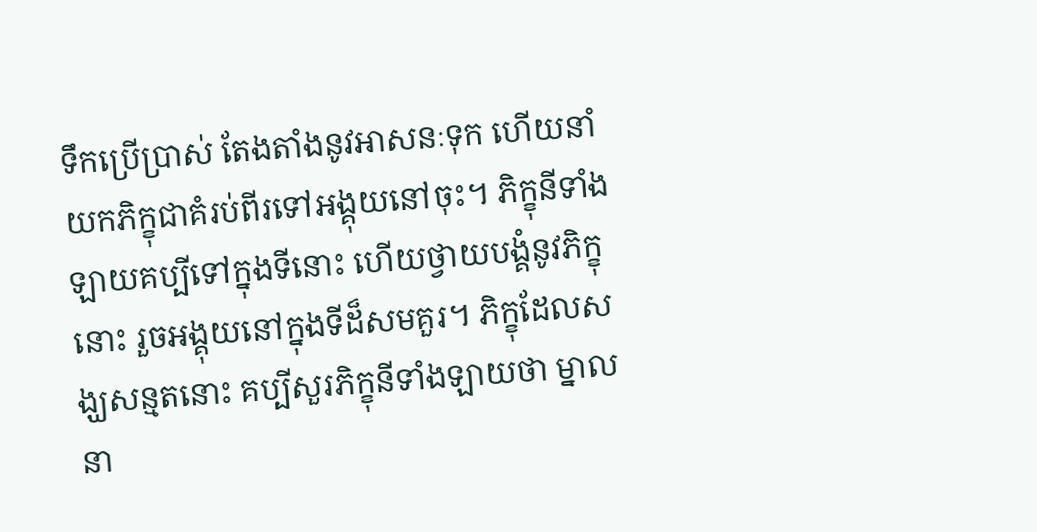ទឹកប្រើប្រាស់ តែងតាំងនូវអាសនៈទុក ហើយនាំយកភិក្ខុជាគំរប់ពីរទៅអង្គុយនៅចុះ។ ភិក្ខុនីទាំងឡាយគប្បីទៅក្នុងទីនោះ ហើយថ្វាយបង្គំនូវភិក្ខុនោះ រួចអង្គុយនៅក្នុងទីដ៏សមគួរ។ ភិក្ខុដែលសង្ឃសន្មតនោះ គប្បីសួរភិក្ខុនីទាំងឡាយថា ម្នាលនា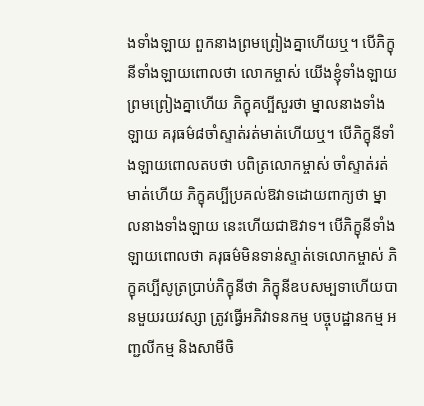ងទាំងឡាយ ពួកនាងព្រមព្រៀងគ្នាហើយឬ។ បើភិក្ខុនីទាំងឡាយពោលថា លោកម្ចាស់ យើងខ្ញុំទាំងឡាយព្រមព្រៀងគ្នាហើយ ភិក្ខុគប្បីសួរថា ម្នាលនាងទាំងឡាយ គរុធម៌៨ចាំស្ទាត់រត់មាត់ហើយឬ។ បើភិក្ខុនីទាំងឡាយពោលតបថា បពិត្រលោកម្ចាស់ ចាំស្ទាត់រត់មាត់ហើយ ភិក្ខុគប្បីប្រគល់ឱវាទដោយពាក្យថា ម្នាលនាងទាំងឡាយ នេះហើយជាឱវាទ។ បើភិក្ខុនីទាំងឡាយពោលថា គរុធម៌មិនទាន់ស្ទាត់ទេលោកម្ចាស់ ភិក្ខុគប្បីសូត្រប្រាប់ភិក្ខុនីថា ភិក្ខុនីឧបសម្បទាហើយបានមួយរយវស្សា ត្រូវធ្វើអភិវាទនកម្ម បច្ចុបដ្ឋានកម្ម អញ្ជលីកម្ម និងសាមីចិ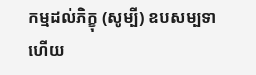កម្មដល់ភិក្ខុ (សូម្បី) ឧបសម្បទាហើយ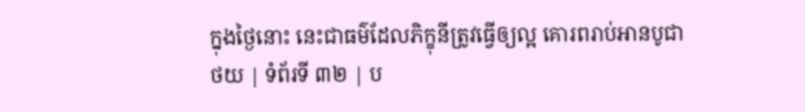ក្នុងថ្ងៃនោះ នេះជាធម៌ដែលភិក្ខុនីត្រូវធ្វើឲ្យល្អ គោរពរាប់អានបូជា
ថយ | ទំព័រទី ៣២ | ប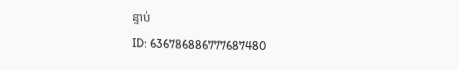ន្ទាប់
ID: 636786886777687480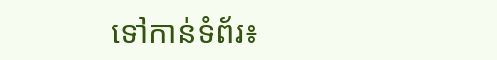ទៅកាន់ទំព័រ៖